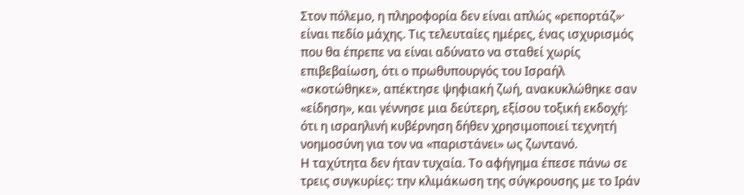Στον πόλεμο, η πληροφορία δεν είναι απλώς «ρεπορτάζ»· είναι πεδίο μάχης. Τις τελευταίες ημέρες, ένας ισχυρισμός που θα έπρεπε να είναι αδύνατο να σταθεί χωρίς επιβεβαίωση, ότι ο πρωθυπουργός του Ισραήλ «σκοτώθηκε», απέκτησε ψηφιακή ζωή, ανακυκλώθηκε σαν «είδηση», και γέννησε μια δεύτερη, εξίσου τοξική εκδοχή: ότι η ισραηλινή κυβέρνηση δήθεν χρησιμοποιεί τεχνητή νοημοσύνη για τον να «παριστάνει» ως ζωντανό.
Η ταχύτητα δεν ήταν τυχαία. Το αφήγημα έπεσε πάνω σε τρεις συγκυρίες: την κλιμάκωση της σύγκρουσης με το Ιράν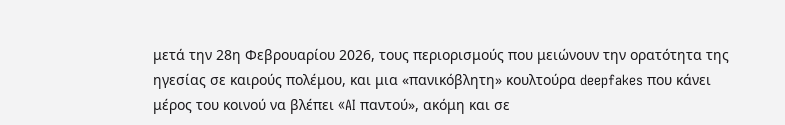μετά την 28η Φεβρουαρίου 2026, τους περιορισμούς που μειώνουν την ορατότητα της ηγεσίας σε καιρούς πολέμου, και μια «πανικόβλητη» κουλτούρα deepfakes που κάνει μέρος του κοινού να βλέπει «AI παντού», ακόμη και σε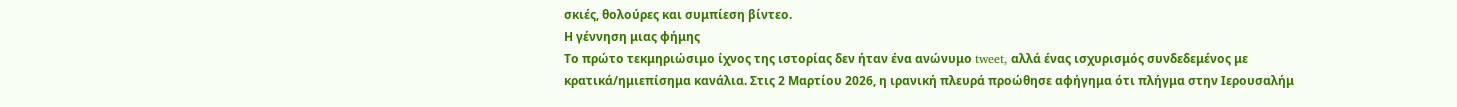σκιές, θολούρες και συμπίεση βίντεο.
Η γέννηση μιας φήμης
Το πρώτο τεκμηριώσιμο ίχνος της ιστορίας δεν ήταν ένα ανώνυμο tweet, αλλά ένας ισχυρισμός συνδεδεμένος με κρατικά/ημιεπίσημα κανάλια. Στις 2 Μαρτίου 2026, η ιρανική πλευρά προώθησε αφήγημα ότι πλήγμα στην Ιερουσαλήμ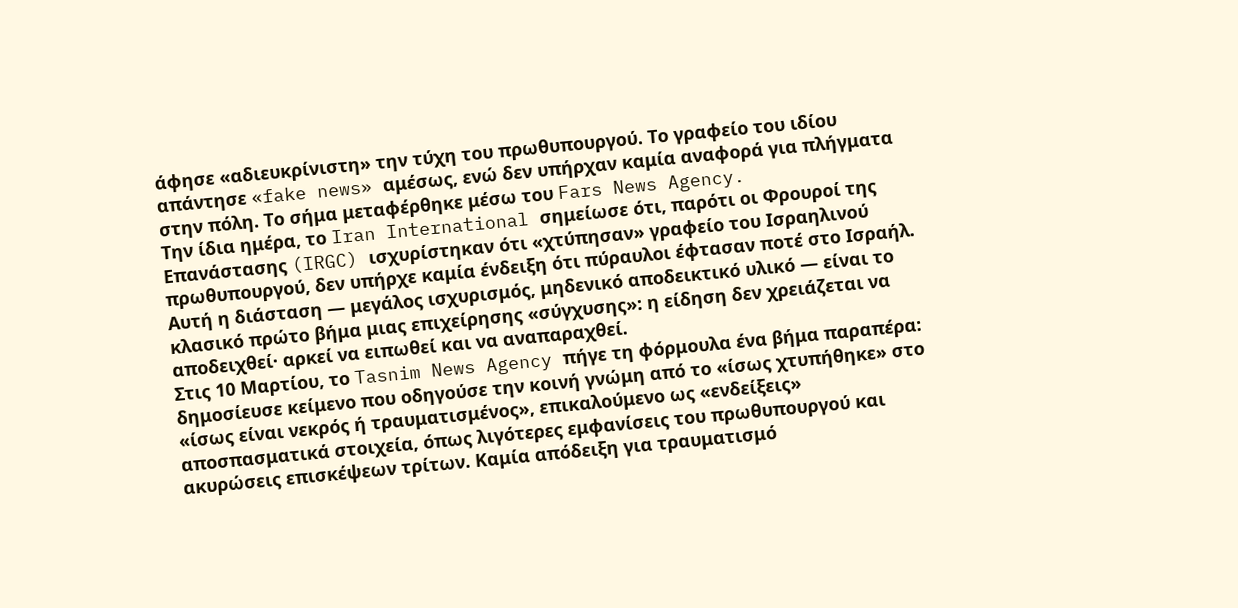άφησε «αδιευκρίνιστη» την τύχη του πρωθυπουργού. Το γραφείο του ιδίου απάντησε «fake news» αμέσως, ενώ δεν υπήρχαν καμία αναφορά για πλήγματα στην πόλη. Το σήμα μεταφέρθηκε μέσω του Fars News Agency.
Την ίδια ημέρα, το Iran International σημείωσε ότι, παρότι οι Φρουροί της Επανάστασης (IRGC) ισχυρίστηκαν ότι «χτύπησαν» γραφείο του Ισραηλινού πρωθυπουργού, δεν υπήρχε καμία ένδειξη ότι πύραυλοι έφτασαν ποτέ στο Ισραήλ. Αυτή η διάσταση — μεγάλος ισχυρισμός, μηδενικό αποδεικτικό υλικό — είναι το κλασικό πρώτο βήμα μιας επιχείρησης «σύγχυσης»: η είδηση δεν χρειάζεται να αποδειχθεί· αρκεί να ειπωθεί και να αναπαραχθεί.
Στις 10 Μαρτίου, το Tasnim News Agency πήγε τη φόρμουλα ένα βήμα παραπέρα: δημοσίευσε κείμενο που οδηγούσε την κοινή γνώμη από το «ίσως χτυπήθηκε» στο «ίσως είναι νεκρός ή τραυματισμένος», επικαλούμενο ως «ενδείξεις» αποσπασματικά στοιχεία, όπως λιγότερες εμφανίσεις του πρωθυπουργού και ακυρώσεις επισκέψεων τρίτων. Καμία απόδειξη για τραυματισμό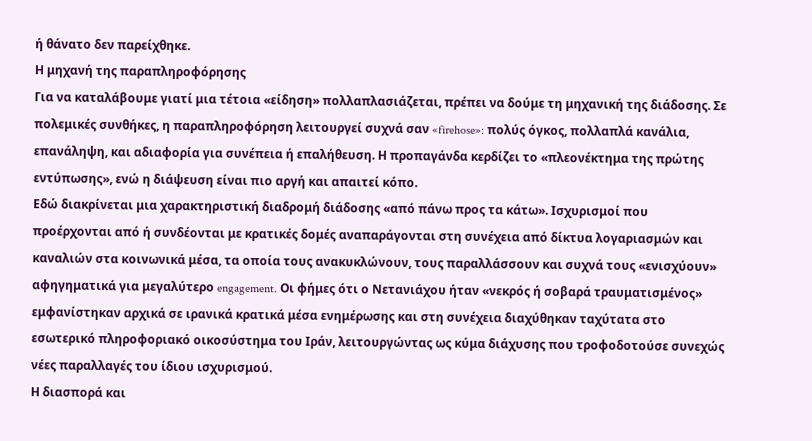ή θάνατο δεν παρείχθηκε.
Η μηχανή της παραπληροφόρησης
Για να καταλάβουμε γιατί μια τέτοια «είδηση» πολλαπλασιάζεται, πρέπει να δούμε τη μηχανική της διάδοσης. Σε πολεμικές συνθήκες, η παραπληροφόρηση λειτουργεί συχνά σαν «firehose»: πολύς όγκος, πολλαπλά κανάλια, επανάληψη, και αδιαφορία για συνέπεια ή επαλήθευση. Η προπαγάνδα κερδίζει το «πλεονέκτημα της πρώτης εντύπωσης», ενώ η διάψευση είναι πιο αργή και απαιτεί κόπο.
Εδώ διακρίνεται μια χαρακτηριστική διαδρομή διάδοσης «από πάνω προς τα κάτω». Ισχυρισμοί που προέρχονται από ή συνδέονται με κρατικές δομές αναπαράγονται στη συνέχεια από δίκτυα λογαριασμών και καναλιών στα κοινωνικά μέσα, τα οποία τους ανακυκλώνουν, τους παραλλάσσουν και συχνά τους «ενισχύουν» αφηγηματικά για μεγαλύτερο engagement. Οι φήμες ότι ο Νετανιάχου ήταν «νεκρός ή σοβαρά τραυματισμένος» εμφανίστηκαν αρχικά σε ιρανικά κρατικά μέσα ενημέρωσης και στη συνέχεια διαχύθηκαν ταχύτατα στο εσωτερικό πληροφοριακό οικοσύστημα του Ιράν, λειτουργώντας ως κύμα διάχυσης που τροφοδοτούσε συνεχώς νέες παραλλαγές του ίδιου ισχυρισμού.
Η διασπορά και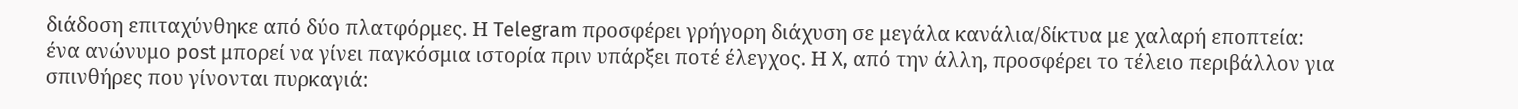διάδοση επιταχύνθηκε από δύο πλατφόρμες. Η Telegram προσφέρει γρήγορη διάχυση σε μεγάλα κανάλια/δίκτυα με χαλαρή εποπτεία: ένα ανώνυμο post μπορεί να γίνει παγκόσμια ιστορία πριν υπάρξει ποτέ έλεγχος. Η X, από την άλλη, προσφέρει το τέλειο περιβάλλον για σπινθήρες που γίνονται πυρκαγιά: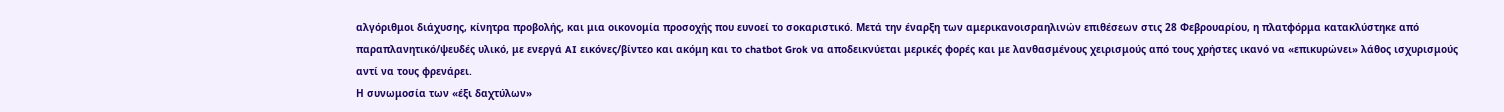αλγόριθμοι διάχυσης, κίνητρα προβολής, και μια οικονομία προσοχής που ευνοεί το σοκαριστικό. Μετά την έναρξη των αμερικανοισραηλινών επιθέσεων στις 28 Φεβρουαρίου, η πλατφόρμα κατακλύστηκε από παραπλανητικό/ψευδές υλικό, με ενεργά AI εικόνες/βίντεο και ακόμη και το chatbot Grok να αποδεικνύεται μερικές φορές και με λανθασμένους χειρισμούς από τους χρήστες ικανό να «επικυρώνει» λάθος ισχυρισμούς αντί να τους φρενάρει.
Η συνωμοσία των «έξι δαχτύλων»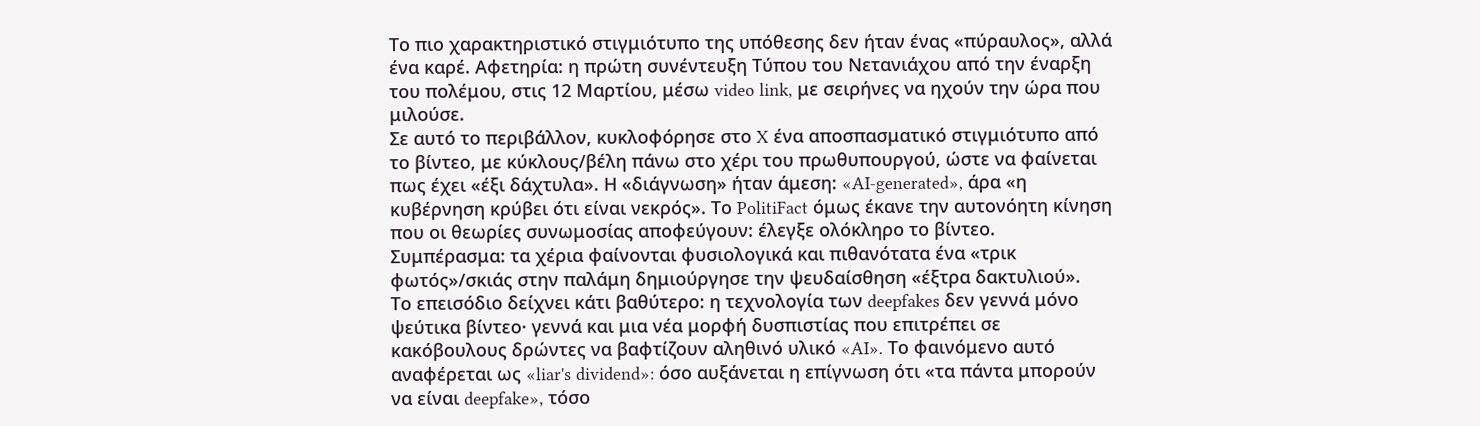Το πιο χαρακτηριστικό στιγμιότυπο της υπόθεσης δεν ήταν ένας «πύραυλος», αλλά ένα καρέ. Αφετηρία: η πρώτη συνέντευξη Τύπου του Νετανιάχου από την έναρξη του πολέμου, στις 12 Μαρτίου, μέσω video link, με σειρήνες να ηχούν την ώρα που μιλούσε.
Σε αυτό το περιβάλλον, κυκλοφόρησε στο X ένα αποσπασματικό στιγμιότυπο από το βίντεο, με κύκλους/βέλη πάνω στο χέρι του πρωθυπουργού, ώστε να φαίνεται πως έχει «έξι δάχτυλα». Η «διάγνωση» ήταν άμεση: «AI-generated», άρα «η κυβέρνηση κρύβει ότι είναι νεκρός». Το PolitiFact όμως έκανε την αυτονόητη κίνηση που οι θεωρίες συνωμοσίας αποφεύγουν: έλεγξε ολόκληρο το βίντεο. Συμπέρασμα: τα χέρια φαίνονται φυσιολογικά και πιθανότατα ένα «τρικ φωτός»/σκιάς στην παλάμη δημιούργησε την ψευδαίσθηση «έξτρα δακτυλιού».
Το επεισόδιο δείχνει κάτι βαθύτερο: η τεχνολογία των deepfakes δεν γεννά μόνο ψεύτικα βίντεο· γεννά και μια νέα μορφή δυσπιστίας που επιτρέπει σε κακόβουλους δρώντες να βαφτίζουν αληθινό υλικό «AI». Το φαινόμενο αυτό αναφέρεται ως «liar's dividend»: όσο αυξάνεται η επίγνωση ότι «τα πάντα μπορούν να είναι deepfake», τόσο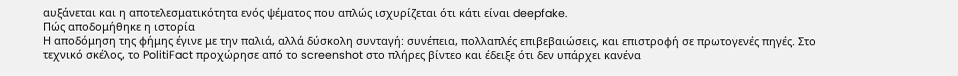αυξάνεται και η αποτελεσματικότητα ενός ψέματος που απλώς ισχυρίζεται ότι κάτι είναι deepfake.
Πώς αποδομήθηκε η ιστορία
Η αποδόμηση της φήμης έγινε με την παλιά, αλλά δύσκολη συνταγή: συνέπεια, πολλαπλές επιβεβαιώσεις, και επιστροφή σε πρωτογενές πηγές. Στο τεχνικό σκέλος, το PolitiFact προχώρησε από το screenshot στο πλήρες βίντεο και έδειξε ότι δεν υπάρχει κανένα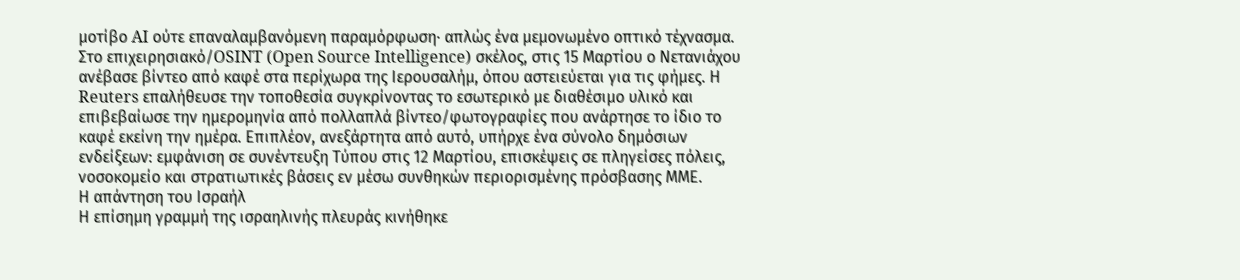μοτίβο AI ούτε επαναλαμβανόμενη παραμόρφωση· απλώς ένα μεμονωμένο οπτικό τέχνασμα.
Στο επιχειρησιακό/OSINT (Open Source Intelligence) σκέλος, στις 15 Μαρτίου ο Νετανιάχου ανέβασε βίντεο από καφέ στα περίχωρα της Ιερουσαλήμ, όπου αστειεύεται για τις φήμες. Η Reuters επαλήθευσε την τοποθεσία συγκρίνοντας το εσωτερικό με διαθέσιμο υλικό και επιβεβαίωσε την ημερομηνία από πολλαπλά βίντεο/φωτογραφίες που ανάρτησε το ίδιο το καφέ εκείνη την ημέρα. Επιπλέον, ανεξάρτητα από αυτό, υπήρχε ένα σύνολο δημόσιων ενδείξεων: εμφάνιση σε συνέντευξη Τύπου στις 12 Μαρτίου, επισκέψεις σε πληγείσες πόλεις, νοσοκομείο και στρατιωτικές βάσεις εν μέσω συνθηκών περιορισμένης πρόσβασης ΜΜΕ.
Η απάντηση του Ισραήλ
Η επίσημη γραμμή της ισραηλινής πλευράς κινήθηκε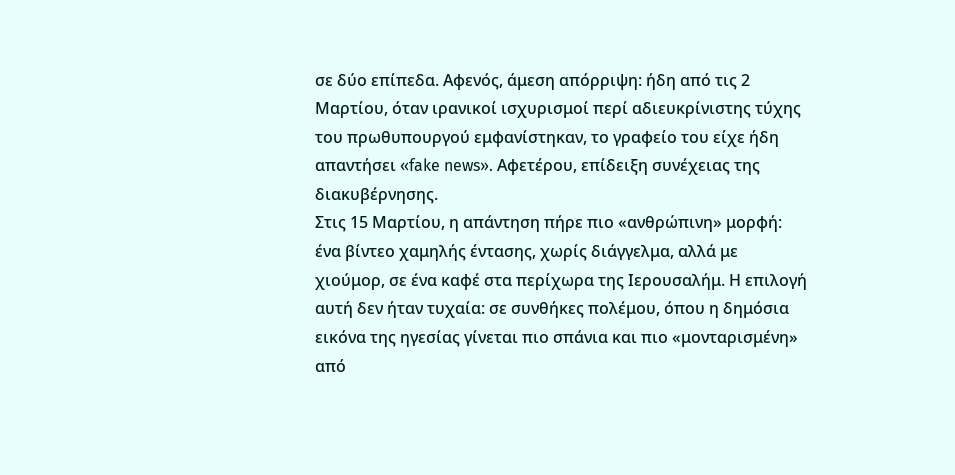σε δύο επίπεδα. Αφενός, άμεση απόρριψη: ήδη από τις 2 Μαρτίου, όταν ιρανικοί ισχυρισμοί περί αδιευκρίνιστης τύχης του πρωθυπουργού εμφανίστηκαν, το γραφείο του είχε ήδη απαντήσει «fake news». Αφετέρου, επίδειξη συνέχειας της διακυβέρνησης.
Στις 15 Μαρτίου, η απάντηση πήρε πιο «ανθρώπινη» μορφή: ένα βίντεο χαμηλής έντασης, χωρίς διάγγελμα, αλλά με χιούμορ, σε ένα καφέ στα περίχωρα της Ιερουσαλήμ. Η επιλογή αυτή δεν ήταν τυχαία: σε συνθήκες πολέμου, όπου η δημόσια εικόνα της ηγεσίας γίνεται πιο σπάνια και πιο «μονταρισμένη» από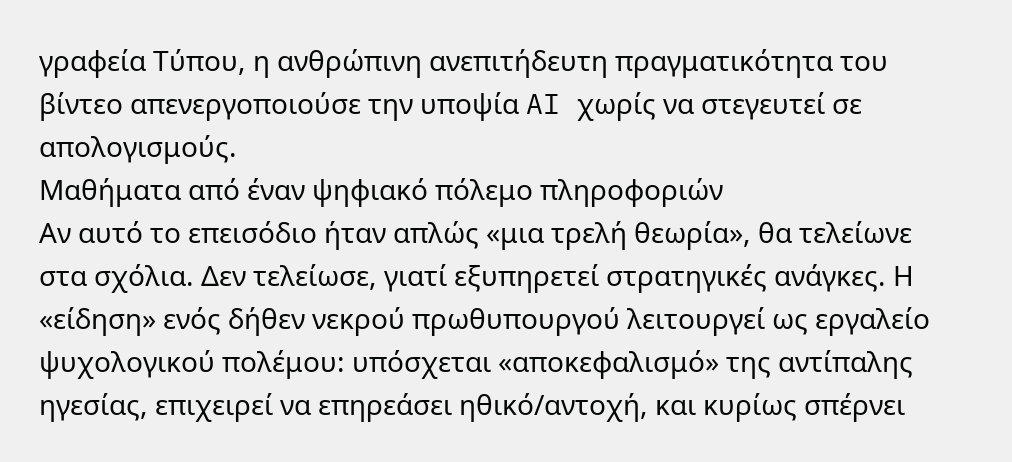γραφεία Τύπου, η ανθρώπινη ανεπιτήδευτη πραγματικότητα του βίντεο απενεργοποιούσε την υποψία AI χωρίς να στεγευτεί σε απολογισμούς.
Μαθήματα από έναν ψηφιακό πόλεμο πληροφοριών
Αν αυτό το επεισόδιο ήταν απλώς «μια τρελή θεωρία», θα τελείωνε στα σχόλια. Δεν τελείωσε, γιατί εξυπηρετεί στρατηγικές ανάγκες. Η «είδηση» ενός δήθεν νεκρού πρωθυπουργού λειτουργεί ως εργαλείο ψυχολογικού πολέμου: υπόσχεται «αποκεφαλισμό» της αντίπαλης ηγεσίας, επιχειρεί να επηρεάσει ηθικό/αντοχή, και κυρίως σπέρνει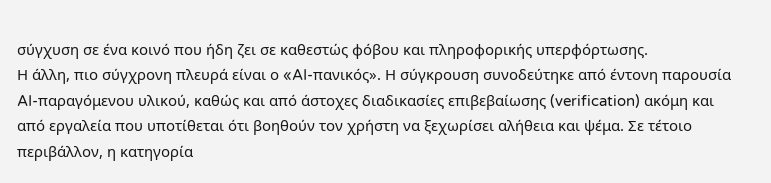σύγχυση σε ένα κοινό που ήδη ζει σε καθεστώς φόβου και πληροφορικής υπερφόρτωσης.
Η άλλη, πιο σύγχρονη πλευρά είναι ο «AI-πανικός». Η σύγκρουση συνοδεύτηκε από έντονη παρουσία AI-παραγόμενου υλικού, καθώς και από άστοχες διαδικασίες επιβεβαίωσης (verification) ακόμη και από εργαλεία που υποτίθεται ότι βοηθούν τον χρήστη να ξεχωρίσει αλήθεια και ψέμα. Σε τέτοιο περιβάλλον, η κατηγορία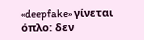«deepfake» γίνεται όπλο: δεν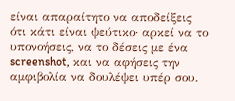είναι απαραίτητο να αποδείξεις ότι κάτι είναι ψεύτικο· αρκεί να το υπονοήσεις, να το δέσεις με ένα screenshot, και να αφήσεις την αμφιβολία να δουλέψει υπέρ σου.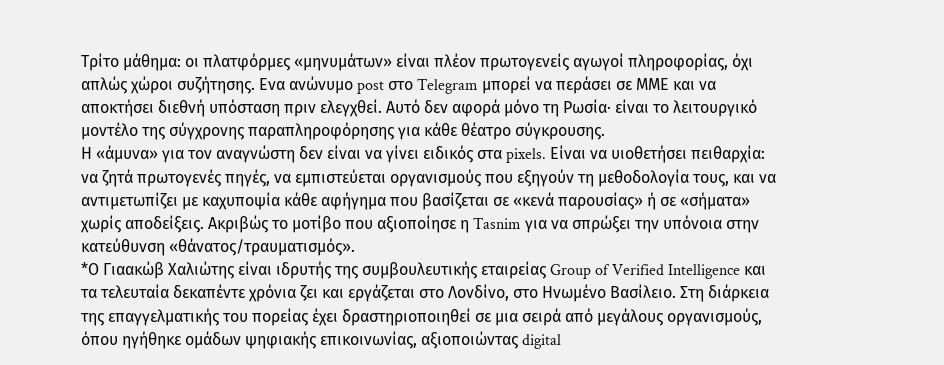Τρίτο μάθημα: οι πλατφόρμες «μηνυμάτων» είναι πλέον πρωτογενείς αγωγοί πληροφορίας, όχι απλώς χώροι συζήτησης. Ενα ανώνυμο post στο Telegram μπορεί να περάσει σε ΜΜΕ και να αποκτήσει διεθνή υπόσταση πριν ελεγχθεί. Αυτό δεν αφορά μόνο τη Ρωσία· είναι το λειτουργικό μοντέλο της σύγχρονης παραπληροφόρησης για κάθε θέατρο σύγκρουσης.
Η «άμυνα» για τον αναγνώστη δεν είναι να γίνει ειδικός στα pixels. Είναι να υιοθετήσει πειθαρχία: να ζητά πρωτογενές πηγές, να εμπιστεύεται οργανισμούς που εξηγούν τη μεθοδολογία τους, και να αντιμετωπίζει με καχυποψία κάθε αφήγημα που βασίζεται σε «κενά παρουσίας» ή σε «σήματα» χωρίς αποδείξεις. Ακριβώς το μοτίβο που αξιοποίησε η Tasnim για να σπρώξει την υπόνοια στην κατεύθυνση «θάνατος/τραυματισμός».
*Ο Γιαακώβ Χαλιώτης είναι ιδρυτής της συμβουλευτικής εταιρείας Group of Verified Intelligence και τα τελευταία δεκαπέντε χρόνια ζει και εργάζεται στο Λονδίνο, στο Ηνωμένο Βασίλειο. Στη διάρκεια της επαγγελματικής του πορείας έχει δραστηριοποιηθεί σε μια σειρά από μεγάλους οργανισμούς, όπου ηγήθηκε ομάδων ψηφιακής επικοινωνίας, αξιοποιώντας digital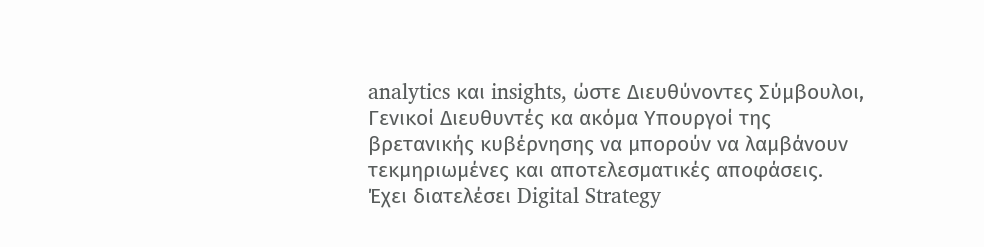analytics και insights, ώστε Διευθύνοντες Σύμβουλοι, Γενικοί Διευθυντές κα ακόμα Υπουργοί της βρετανικής κυβέρνησης να μπορούν να λαμβάνουν τεκμηριωμένες και αποτελεσματικές αποφάσεις.
Έχει διατελέσει Digital Strategy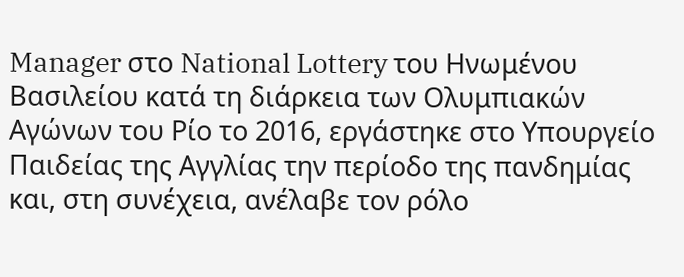Manager στο National Lottery του Ηνωμένου Βασιλείου κατά τη διάρκεια των Ολυμπιακών Αγώνων του Ρίο το 2016, εργάστηκε στο Υπουργείο Παιδείας της Αγγλίας την περίοδο της πανδημίας και, στη συνέχεια, ανέλαβε τον ρόλο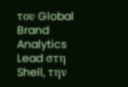του Global Brand Analytics Lead στη Shell, την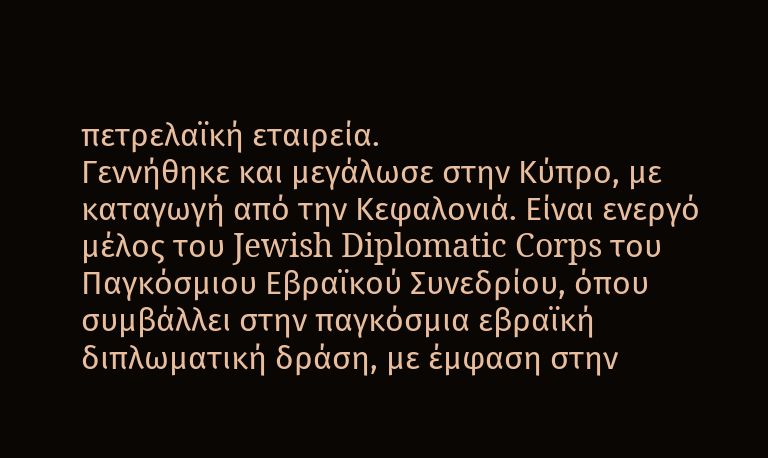πετρελαϊκή εταιρεία.
Γεννήθηκε και μεγάλωσε στην Κύπρο, με καταγωγή από την Κεφαλονιά. Είναι ενεργό μέλος του Jewish Diplomatic Corps του Παγκόσμιου Εβραϊκού Συνεδρίου, όπου συμβάλλει στην παγκόσμια εβραϊκή διπλωματική δράση, με έμφαση στην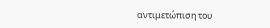αντιμετώπιση του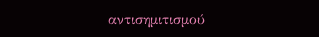αντισημιτισμού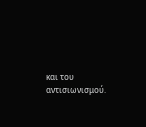και του αντισιωνισμού.